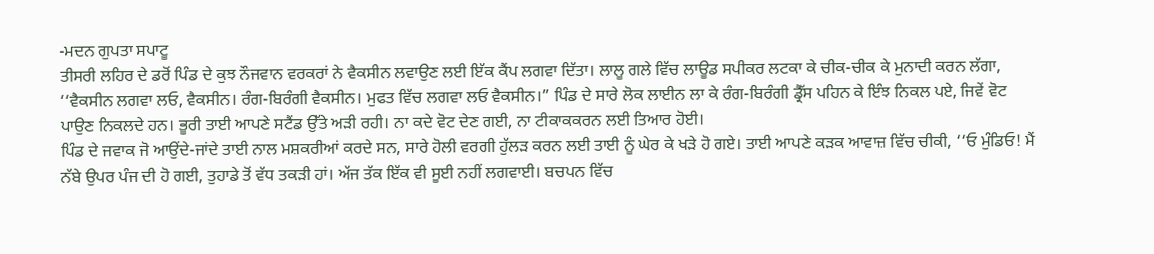-ਮਦਨ ਗੁਪਤਾ ਸਪਾਟੂ
ਤੀਸਰੀ ਲਹਿਰ ਦੇ ਡਰੋਂ ਪਿੰਡ ਦੇ ਕੁਝ ਨੌਜਵਾਨ ਵਰਕਰਾਂ ਨੇ ਵੈਕਸੀਨ ਲਵਾਉਣ ਲਈ ਇੱਕ ਕੈਂਪ ਲਗਵਾ ਦਿੱਤਾ। ਲਾਲੂ ਗਲੇ ਵਿੱਚ ਲਾਊਡ ਸਪੀਕਰ ਲਟਕਾ ਕੇ ਚੀਕ-ਚੀਕ ਕੇ ਮੁਨਾਦੀ ਕਰਨ ਲੱਗਾ, ‘‘ਵੈਕਸੀਨ ਲਗਵਾ ਲਓ, ਵੈਕਸੀਨ। ਰੰਗ-ਬਿਰੰਗੀ ਵੈਕਸੀਨ। ਮੁਫਤ ਵਿੱਚ ਲਗਵਾ ਲਓ ਵੈਕਸੀਨ।” ਪਿੰਡ ਦੇ ਸਾਰੇ ਲੋਕ ਲਾਈਨ ਲਾ ਕੇ ਰੰਗ-ਬਿਰੰਗੀ ਡ੍ਰੈੱਸ ਪਹਿਨ ਕੇ ਇੰਝ ਨਿਕਲ ਪਏ, ਜਿਵੇਂ ਵੋਟ ਪਾਉਣ ਨਿਕਲਦੇ ਹਨ। ਭੂਰੀ ਤਾਈ ਆਪਣੇ ਸਟੈਂਡ ਉੱਤੇ ਅੜੀ ਰਹੀ। ਨਾ ਕਦੇ ਵੋਟ ਦੇਣ ਗਈ, ਨਾ ਟੀਕਾਕਕਰਨ ਲਈ ਤਿਆਰ ਹੋਈ।
ਪਿੰਡ ਦੇ ਜਵਾਕ ਜੋ ਆਉਂਦੇ-ਜਾਂਦੇ ਤਾਈ ਨਾਲ ਮਸ਼ਕਰੀਆਂ ਕਰਦੇ ਸਨ, ਸਾਰੇ ਹੋਲੀ ਵਰਗੀ ਹੁੱਲੜ ਕਰਨ ਲਈ ਤਾਈ ਨੂੰ ਘੇਰ ਕੇ ਖੜੇ ਹੋ ਗਏ। ਤਾਈ ਆਪਣੇ ਕੜਕ ਆਵਾਜ਼ ਵਿੱਚ ਚੀਕੀ, ‘‘ਓ ਮੁੰਡਿਓ! ਮੈਂ ਨੱਬੇ ਉਪਰ ਪੰਜ ਦੀ ਹੋ ਗਈ, ਤੁਹਾਡੇ ਤੋਂ ਵੱਧ ਤਕੜੀ ਹਾਂ। ਅੱਜ ਤੱਕ ਇੱਕ ਵੀ ਸੂਈ ਨਹੀਂ ਲਗਵਾਈ। ਬਚਪਨ ਵਿੱਚ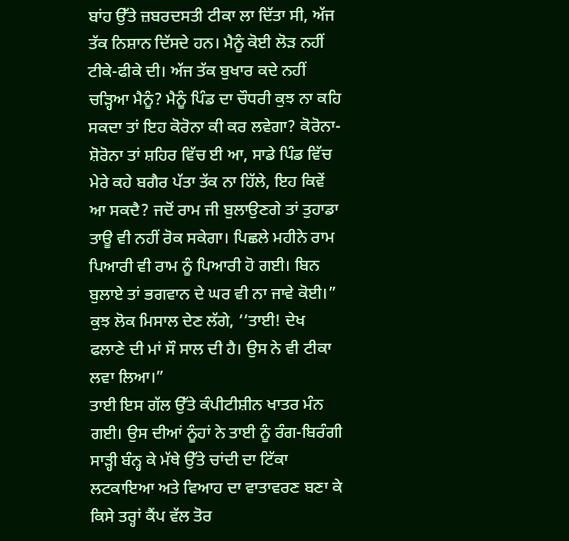ਬਾਂਹ ਉੱਤੇ ਜ਼ਬਰਦਸਤੀ ਟੀਕਾ ਲਾ ਦਿੱਤਾ ਸੀ, ਅੱਜ ਤੱਕ ਨਿਸ਼ਾਨ ਦਿੱਸਦੇ ਹਨ। ਮੈਨੂੰ ਕੋਈ ਲੋੜ ਨਹੀਂ ਟੀਕੇ-ਫੀਕੇ ਦੀ। ਅੱਜ ਤੱਕ ਬੁਖਾਰ ਕਦੇ ਨਹੀਂ ਚੜ੍ਹਿਆ ਮੈਨੂੰ? ਮੈਨੂੰ ਪਿੰਡ ਦਾ ਚੌਧਰੀ ਕੁਝ ਨਾ ਕਹਿ ਸਕਦਾ ਤਾਂ ਇਹ ਕੋਰੋਨਾ ਕੀ ਕਰ ਲਵੇਗਾ? ਕੋਰੋਨਾ-ਸ਼ੋਰੋਨਾ ਤਾਂ ਸ਼ਹਿਰ ਵਿੱਚ ਈ ਆ, ਸਾਡੇ ਪਿੰਡ ਵਿੱਚ ਮੇਰੇ ਕਹੇ ਬਗੈਰ ਪੱਤਾ ਤੱਕ ਨਾ ਹਿੱਲੇ, ਇਹ ਕਿਵੇਂ ਆ ਸਕਦੈ? ਜਦੋਂ ਰਾਮ ਜੀ ਬੁਲਾਉਣਗੇ ਤਾਂ ਤੁਹਾਡਾ ਤਾਊ ਵੀ ਨਹੀਂ ਰੋਕ ਸਕੇਗਾ। ਪਿਛਲੇ ਮਹੀਨੇ ਰਾਮ ਪਿਆਰੀ ਵੀ ਰਾਮ ਨੂੰ ਪਿਆਰੀ ਹੋ ਗਈ। ਬਿਨ ਬੁਲਾਏ ਤਾਂ ਭਗਵਾਨ ਦੇ ਘਰ ਵੀ ਨਾ ਜਾਵੇ ਕੋਈ।”
ਕੁਝ ਲੋਕ ਮਿਸਾਲ ਦੇਣ ਲੱਗੇ, ‘‘ਤਾਈ! ਦੇਖ ਫਲਾਣੇ ਦੀ ਮਾਂ ਸੌ ਸਾਲ ਦੀ ਹੈ। ਉਸ ਨੇ ਵੀ ਟੀਕਾ ਲਵਾ ਲਿਆ।”
ਤਾਈ ਇਸ ਗੱਲ ਉੱਤੇ ਕੰਪੀਟੀਸ਼ੀਨ ਖਾਤਰ ਮੰਨ ਗਈ। ਉਸ ਦੀਆਂ ਨੂੰਹਾਂ ਨੇ ਤਾਈ ਨੂੰ ਰੰਗ-ਬਿਰੰਗੀ ਸਾੜ੍ਹੀ ਬੰਨ੍ਹ ਕੇ ਮੱਥੇ ਉੱਤੇ ਚਾਂਦੀ ਦਾ ਟਿੱਕਾ ਲਟਕਾਇਆ ਅਤੇ ਵਿਆਹ ਦਾ ਵਾਤਾਵਰਣ ਬਣਾ ਕੇ ਕਿਸੇ ਤਰ੍ਹਾਂ ਕੈਂਪ ਵੱਲ ਤੋਰ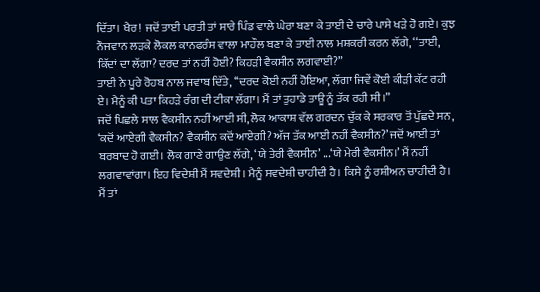ਦਿੱਤਾ। ਖੈਰ! ਜਦੋਂ ਤਾਈ ਪਰਤੀ ਤਾਂ ਸਾਰੇ ਪਿੰਡ ਵਾਲੇ ਘੇਰਾ ਬਣਾ ਕੇ ਤਾਈ ਦੇ ਚਾਰੇ ਪਾਸੇ ਖੜੇ ਹੋ ਗਏ। ਕੁਝ ਨੌਜਵਾਨ ਲੜਕੇ ਲੋਕਲ ਕਾਨਫਰੰਸ ਵਾਲਾ ਮਾਹੌਲ ਬਣਾ ਕੇ ਤਾਈ ਨਾਲ ਮਸ਼ਕਰੀ ਕਰਨ ਲੱਗੇ, ‘‘ਤਾਈ, ਕਿੱਦਾਂ ਦਾ ਲੱਗਾ? ਦਰਦ ਤਾਂ ਨਹੀਂ ਹੋਈ? ਕਿਹੜੀ ਵੈਕਸੀਨ ਲਗਵਾਈ?”
ਤਾਈ ਨੇ ਪੂਰੇ ਰੋਹਬ ਨਾਲ ਜਵਾਬ ਦਿੱਤੇ, ‘‘ਦਰਦ ਕੋਈ ਨਹੀਂ ਹੋਇਆ, ਲੱਗਾ ਜਿਵੇਂ ਕੋਈ ਕੀੜੀ ਕੱਟ ਰਹੀ ਏ। ਮੈਨੂੰ ਕੀ ਪਤਾ ਕਿਹੜੇ ਰੰਗ ਦੀ ਟੀਕਾ ਲੱਗਾ। ਮੈਂ ਤਾਂ ਤੁਹਾਡੇ ਤਾਊ ਨੂੰ ਤੱਕ ਰਹੀ ਸੀ।”
ਜਦੋਂ ਪਿਛਲੇ ਸਾਲ ਵੈਕਸੀਨ ਨਹੀਂ ਆਈ ਸੀ, ਲੋਕ ਆਕਾਸ਼ ਵੱਲ ਗਰਦਨ ਚੁੱਕ ਕੇ ਸਰਕਾਰ ਤੋਂ ਪੁੱਛਦੇ ਸਨ, ‘ਕਦੋਂ ਆਏਗੀ ਵੈਕਸੀਨ? ਵੈਕਸੀਨ ਕਦੋਂ ਆਏਗੀ? ਅੱਜ ਤੱਕ ਆਈ ਨਹੀਂ ਵੈਕਸੀਨ?’ ਜਦੋਂ ਆਈ ਤਾਂ ਬਰਬਾਦ ਹੋ ਗਈ। ਲੋਕ ਗਾਣੇ ਗਾਉਣ ਲੱਗੇ, ‘ਯੇ ਤੇਰੀ ਵੈਕਸੀਨ’ ...‘ਯੇ ਮੇਰੀ ਵੈਕਸੀਨ।’ ਮੈਂ ਨਹੀਂ ਲਗਵਾਵਾਂਗਾ। ਇਹ ਵਿਦੇਸ਼ੀ ਮੈਂ ਸਵਦੇਸ਼ੀ। ਮੈਨੂੰ ਸਵਦੇਸ਼ੀ ਚਾਹੀਦੀ ਹੈ। ਕਿਸੇ ਨੂੰ ਰਸ਼ੀਅਨ ਚਾਹੀਦੀ ਹੈ। ਮੈਂ ਤਾਂ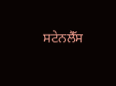ਸਟੇਨਲੈੱਸ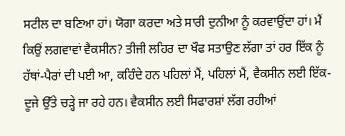ਸਟੀਲ ਦਾ ਬਣਿਆ ਹਾਂ। ਯੋਗਾ ਕਰਦਾ ਅਤੇ ਸਾਰੀ ਦੁਨੀਆ ਨੂੰ ਕਰਵਾਉਂਦਾ ਹਾਂ। ਮੈਂ ਕਿਉਂ ਲਗਵਾਵਾਂ ਵੈਕਸੀਨ? ਤੀਜੀ ਲਹਿਰ ਦਾ ਖੌਫ ਸਤਾਉਣ ਲੱਗਾ ਤਾਂ ਹਰ ਇੱਕ ਨੂੰ ਹੱਥਾਂ-ਪੈਰਾਂ ਦੀ ਪਈ ਆ, ਕਹਿੰਦੇ ਹਨ ਪਹਿਲਾਂ ਮੈਂ, ਪਹਿਲਾਂ ਮੈਂ, ਵੈਕਸੀਨ ਲਈ ਇੱਕ-ਦੂਜੇ ਉੱਤੇ ਚੜ੍ਹੇ ਜਾ ਰਹੇ ਹਨ। ਵੈਕਸੀਨ ਲਈ ਸਿਫਾਰਸ਼ਾਂ ਲੱਗ ਰਹੀਆਂ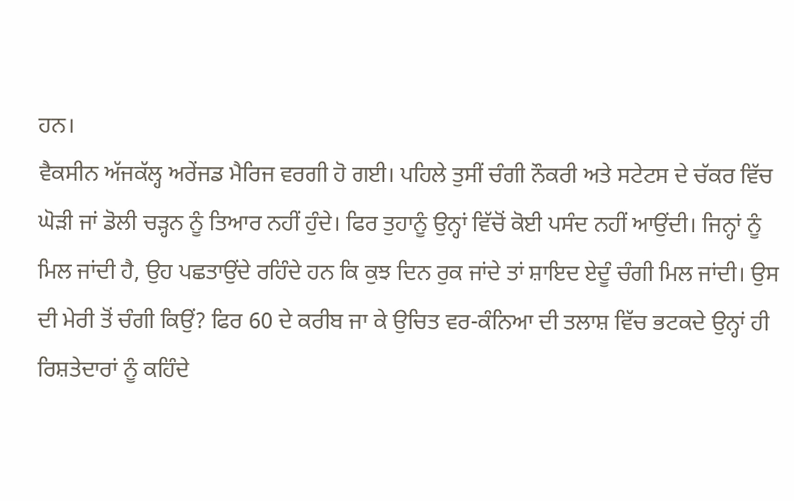ਹਨ।
ਵੈਕਸੀਨ ਅੱਜਕੱਲ੍ਹ ਅਰੇਂਜਡ ਮੈਰਿਜ ਵਰਗੀ ਹੋ ਗਈ। ਪਹਿਲੇ ਤੁਸੀਂ ਚੰਗੀ ਨੌਕਰੀ ਅਤੇ ਸਟੇਟਸ ਦੇ ਚੱਕਰ ਵਿੱਚ ਘੋੜੀ ਜਾਂ ਡੋਲੀ ਚੜ੍ਹਨ ਨੂੰ ਤਿਆਰ ਨਹੀਂ ਹੁੰਦੇ। ਫਿਰ ਤੁਹਾਨੂੰ ਉਨ੍ਹਾਂ ਵਿੱਚੋਂ ਕੋਈ ਪਸੰਦ ਨਹੀਂ ਆਉਂਦੀ। ਜਿਨ੍ਹਾਂ ਨੂੰ ਮਿਲ ਜਾਂਦੀ ਹੈ, ਉਹ ਪਛਤਾਉਂਦੇ ਰਹਿੰਦੇ ਹਨ ਕਿ ਕੁਝ ਦਿਨ ਰੁਕ ਜਾਂਦੇ ਤਾਂ ਸ਼ਾਇਦ ਏਦੂੰ ਚੰਗੀ ਮਿਲ ਜਾਂਦੀ। ਉਸ ਦੀ ਮੇਰੀ ਤੋਂ ਚੰਗੀ ਕਿਉਂ? ਫਿਰ 60 ਦੇ ਕਰੀਬ ਜਾ ਕੇ ਉਚਿਤ ਵਰ-ਕੰਨਿਆ ਦੀ ਤਲਾਸ਼ ਵਿੱਚ ਭਟਕਦੇ ਉਨ੍ਹਾਂ ਹੀ ਰਿਸ਼ਤੇਦਾਰਾਂ ਨੂੰ ਕਹਿੰਦੇ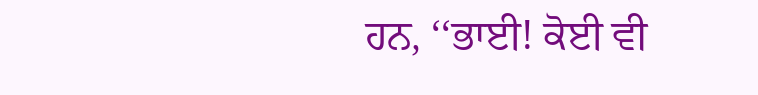ਹਨ, ‘‘ਭਾਈ! ਕੋਈ ਵੀ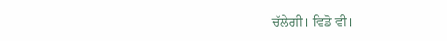ਚੱਲੇਗੀ। ਵਿਡੋ ਵੀ।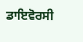ਡਾਇਵੋਰਸੀ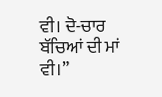ਵੀ। ਦੋ-ਚਾਰ ਬੱਚਿਆਂ ਦੀ ਮਾਂ ਵੀ।”